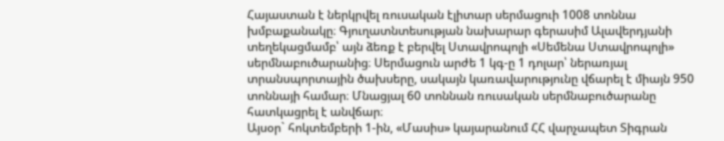Հայաստան է ներկրվել ռուսական էլիտար սերմացուի 1008 տոննա խմբաքանակը։ Գյուղատնտեսության նախարար գերասիմ Ալավերդյանի տեղեկացմամբ՝ այն ձեռք է բերվել Ստավրոպոլի «Սեմենա Ստավրոպոլի» սերմնաբուծարանից։ Սերմացուն արժե 1 կգ-ը 1 դոլար՝ ներառյալ տրանսպորտային ծախսերը, սակայն կառավարությունը վճարել է միայն 950 տոննայի համար։ Մնացյալ 60 տոննան ռուսական սերմնաբուծարանը հատկացրել է անվճար։
Այսօր` հոկտեմբերի 1-ին, «Մասիս» կայարանում ՀՀ վարչապետ Տիգրան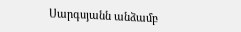Սարգսյանն անձամբ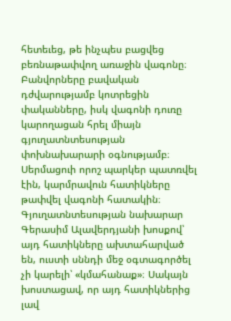հետեւեց, թե ինչպես բացվեց բեռնաթափվող առաջին վագոնը։ Բանվորները բավական դժվարությամբ կոտրեցին փականները, իսկ վագոնի դուռը կարողացան հրել միայն գյուղատնտեսության փոխնախարարի օգնությամբ։ Սերմացուի որոշ պարկեր պատռվել էին, կարմրավուն հատիկները թափվել վագոնի հատակին։ Գյուղատնտեսության նախարար Գերասիմ Ալավերդյանի խոսքով՝ այդ հատիկները ախտահարված են, ուստի սննդի մեջ օգտագործել չի կարելի՝ «կմահանաք»։ Սակայն խոստացավ, որ այդ հատիկներից լավ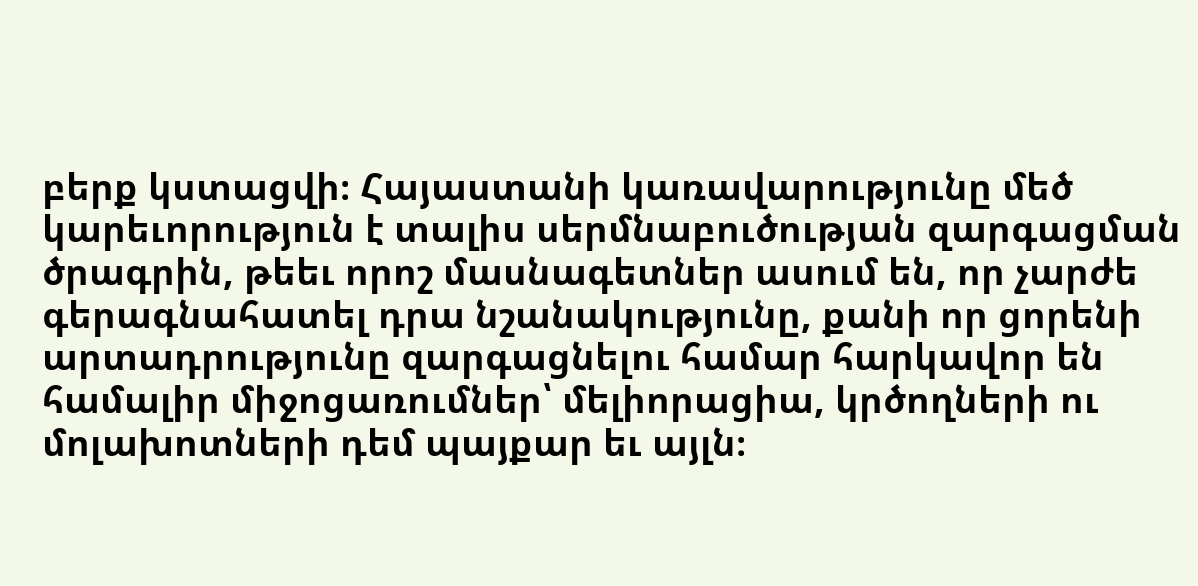բերք կստացվի։ Հայաստանի կառավարությունը մեծ կարեւորություն է տալիս սերմնաբուծության զարգացման ծրագրին, թեեւ որոշ մասնագետներ ասում են, որ չարժե գերագնահատել դրա նշանակությունը, քանի որ ցորենի արտադրությունը զարգացնելու համար հարկավոր են համալիր միջոցառումներ՝ մելիորացիա, կրծողների ու մոլախոտների դեմ պայքար եւ այլն։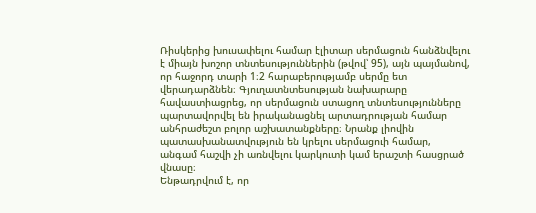Ռիսկերից խուսափելու համար էլիտար սերմացուն հանձնվելու է միայն խոշոր տնտեսություններին (թվով՝ 95), այն պայմանով, որ հաջորդ տարի 1։2 հարաբերությամբ սերմը ետ վերադարձնեն։ Գյուղատնտեսության նախարարը հավաստիացրեց, որ սերմացուն ստացող տնտեսությունները պարտավորվել են իրականացնել արտադրության համար անհրաժեշտ բոլոր աշխատանքները։ Նրանք լիովին պատասխանատվություն են կրելու սերմացուի համար, անգամ հաշվի չի առնվելու կարկուտի կամ երաշտի հասցրած վնասը։
Ենթադրվում է, որ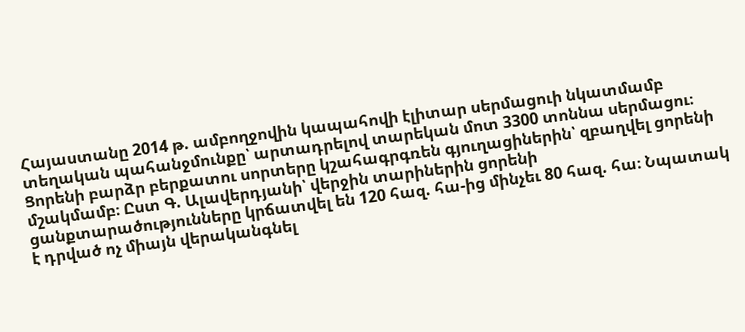Հայաստանը 2014 թ. ամբողջովին կապահովի էլիտար սերմացուի նկատմամբ տեղական պահանջմունքը՝ արտադրելով տարեկան մոտ 3300 տոննա սերմացու։ Ցորենի բարձր բերքատու սորտերը կշահագրգռեն գյուղացիներին՝ զբաղվել ցորենի մշակմամբ։ Ըստ Գ. Ալավերդյանի՝ վերջին տարիներին ցորենի ցանքտարածությունները կրճատվել են 120 հազ. հա-ից մինչեւ 80 հազ. հա։ Նպատակ է դրված ոչ միայն վերականգնել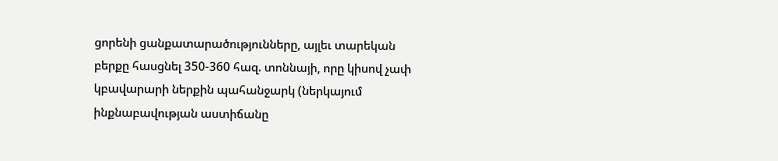ցորենի ցանքատարածությունները, այլեւ տարեկան բերքը հասցնել 350-360 հազ. տոննայի, որը կիսով չափ կբավարարի ներքին պահանջարկ (ներկայում ինքնաբավության աստիճանը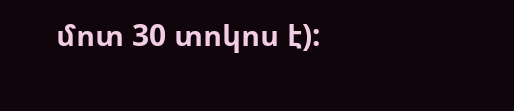մոտ 30 տոկոս է):